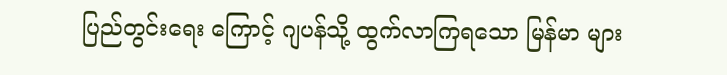ပြည်တွင်းရေး ကြောင့် ဂျပန်သို့ ထွက်လာကြရသော မြန်မာ များ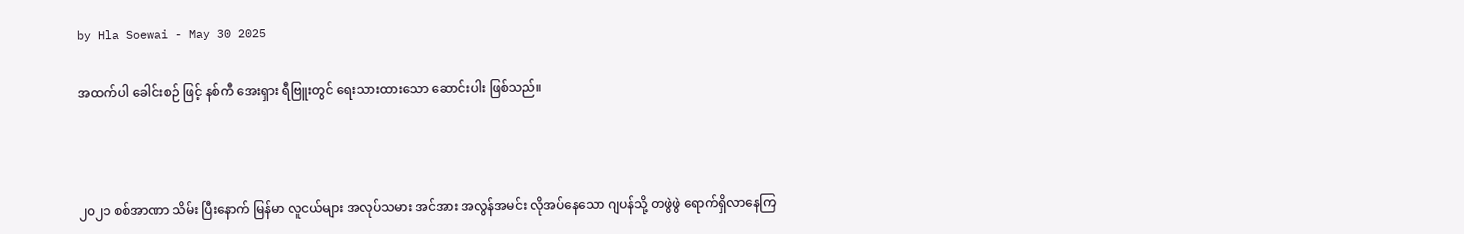by Hla Soewai - May 30 2025

အထက်ပါ ခေါင်းစဉ် ဖြင့် နစ်ကီ အေးရှား ရီဗြူးတွင် ရေးသားထားသော ဆောင်းပါး ဖြစ်သည်။



၂၀၂၁ စစ်အာဏာ သိမ်း ပြီးနောက် မြန်မာ လူငယ်များ အလုပ်သမား အင်အား အလွန်အမင်း လိုအပ်နေသော ဂျပန်သို့ တဖွဲဖွဲ ရောက်ရှိလာနေကြ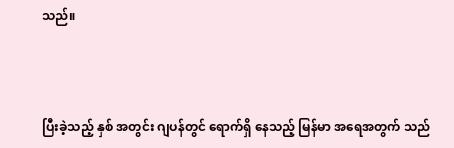သည်။



ပြီးခဲ့သည့် နှစ် အတွင်း ဂျပန်တွင် ရောက်ရှိ‌ နေသည့် မြန်မာ အရေအတွက် သည်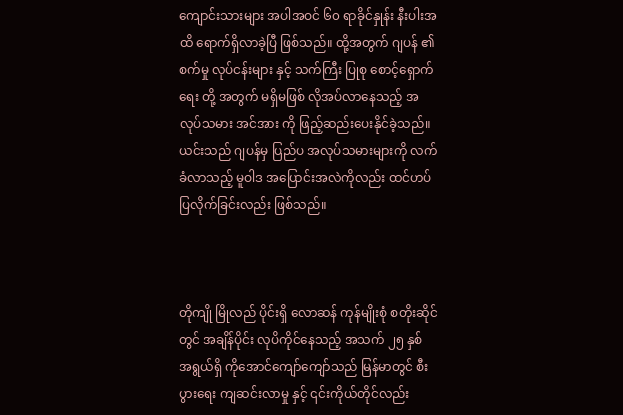ကျောင်းသားများ အပါအဝင် ၆၀ ရာခိုင်နှုန်း နီးပါးအထိ ရောက်ရှိလာခဲ့ပြီ ဖြစ်သည်။ ထို့အတွက် ဂျပန် ၏ စက်မှု လုပ်ငန်းများ နှင့် သက်ကြီး ‌ပြုစု စောင့်ရှောက်ရေး တို့ အတွက် မရှိမဖြစ် လိုအပ်လာနေသည့် အလုပ်သမား အင်အား ကို ဖြည့်ဆည်းပေးနိုင်ခဲ့သည်။ ယင်းသည် ဂျပန်မှ ပြည်ပ အလုပ်သမားများကို လက်ခံလာသည့် မူဝါဒ အပြောင်းအလဲကိုလည်း ထင်ဟပ်ပြလိုက်ခြင်းလည်း ဖြစ်သည်။



တိုကျို မြိုလည် ပိုင်းရှိ လောဆန် ကုန်မျိုးစုံ စတိုးဆိုင်တွင် အချိန်ပိုင်း လုပိကိုင်နေသည့် အသက် ၂၅ နှစ် အရွယ်ရှိ ကိုအောင်ကျော်ကျော်သည် မြန်မာတွင် စီးပွားရေး ကျဆင်းလာမှု နှင့် ၎င်းကိုယ်တိုင်လည်း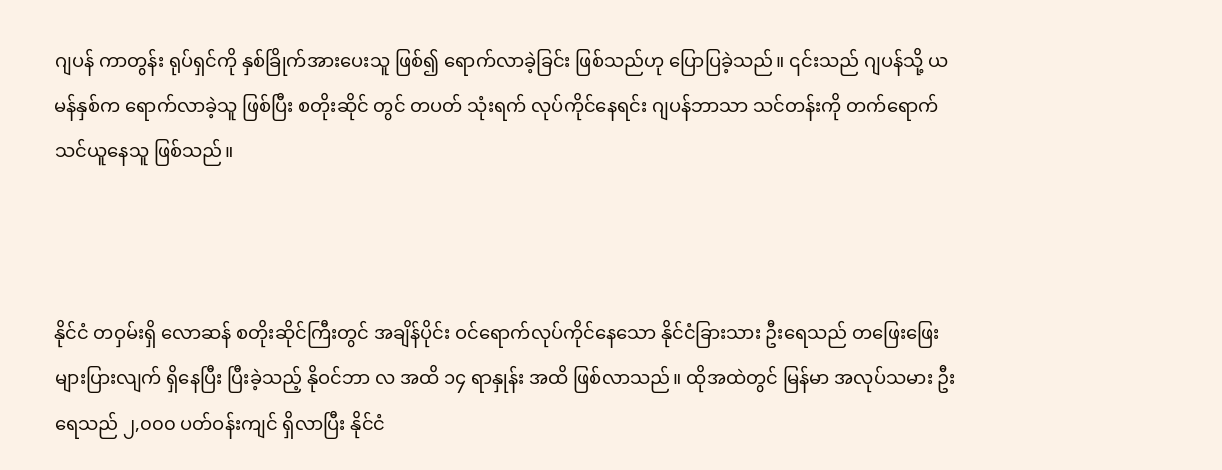ဂျပန် ကာတွန်း ရုပ်ရှင်ကို နှစ်ခြိုက်အားပေးသူ ဖြစ်၍ ရောက်လာခဲ့ခြင်း ဖြစ်သည်ဟု ပြောပြခဲ့သည်။ ၎င်းသည် ဂျပန်သို့ ယမန်နှစ်က ရောက်လာခဲ့သူ ဖြစ်ပြီး စတိုးဆိုင် တွင် တပတ် သုံးရက် လုပ်ကိုင်နေရင်း ဂျပန်ဘာသာ သင်တန်းကို တက်ရောက်သင်ယူနေသူ ဖြစ်သည်။



နိုင်ငံ တဝှမ်းရှိ လောဆန် စတိုးဆိုင်ကြီးတွင် အချိန်ပိုင်း ဝင်ရောက်လုပ်ကိုင်နေသော နိုင်ငံခြားသား ဦးရေသည် တဖြေးဖြေး များပြားလျက် ရှိနေပြီး ပြီးခဲ့သည့် နိုဝင်ဘာ လ အထိ ၁၄ ရာနှုန်း အထိ ဖြစ်လာသည်။ ထိုအထဲတွင် မြန်မာ အလုပ်သမား ဦးရေသည် ၂,၀၀၀ ပတ်ဝန်းကျင် ရှိလာပြီး နိုင်ငံ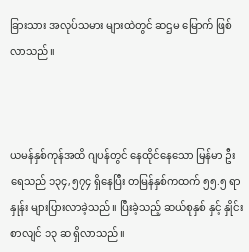ခြားသား အလုပ်သမား များထဲတွင် ဆဌမ မြောက် ဖြစ်လာသည်။



ယမန်နှစ်ကုန်အထိ ဂျပန်တွင် နေထိုင်နေသော မြန်မာ ဦးရေသည် ၁၃၄,၅၇၄ ‌ရှိနေပြီး တမြန်နှစ်ကထက် ၅၅.၅ ရာနှုန်း များပြားလာခဲ့သည်။ ပြီးခဲ့သည့် ဆယ်စုနှစ် နှင့် နှိုင်းစာလျင် ၁၃ ဆ ရှိလာသည်။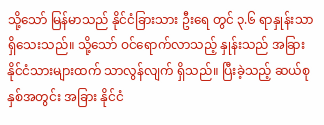သို့သော် မြန်မာသည် နိုင်ငံခြားသား ဦးရေ တွင် ၃.၆ ရာနှုန်းသာ ရှိသေးသည်။ သို့သော် ဝင်ရောက်လာသည့် နှုန်းသည် အခြား နိုင်ငံသားများထက် သာလွန်လျက် ရှိသည်။ ပြီးခဲ့သည့် ဆယ်စုနှစ်အတွင်း အခြား နိုင်ငံ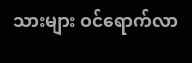သားများ ဝင်ရောက်လာ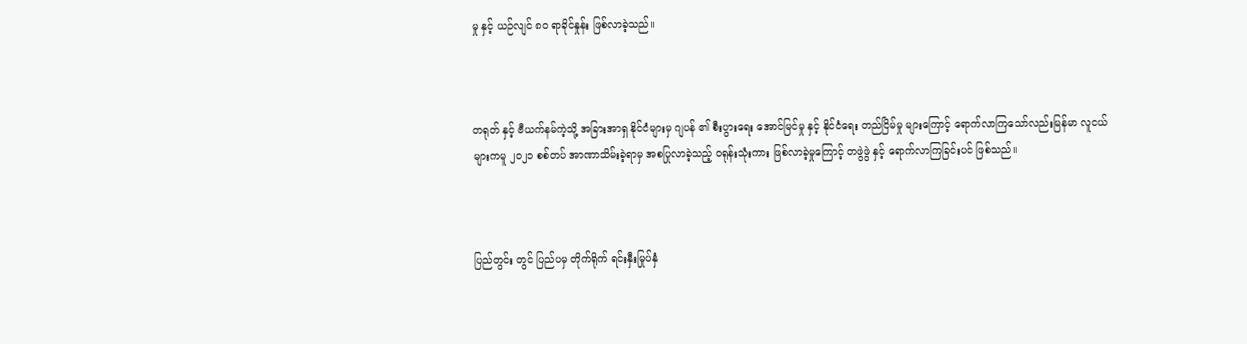မှု နှင့် ယဉ်လျင် ၈၀ ရာခိုင်နှုန်း ဖြစ်လာခဲ့သည်။



တရုတ် နှင့် ဗီယက်နမ်ကဲ့သို့ အခြားအာရှ နိုင်ငံများမှ ဂျပန် ၏ စီးပွားရေး အောင်မြင်မှု နှင့် နိုင်ငံရေး တည်ငြိမ်မှု များကြောင့် ရောက်လာကြသော်လည်းမြန်မာ လူငယ်များကမူ ၂၀၂၁ စစ်တပ် အာဏာသိမ်းခဲ့ရာမှ အစပြုလာခဲ့သည့် ဝရုန်းသုံးကား ဖြစ်လာခဲ့မှုကြောင့် တဖွဲဖွဲ နှင့် ရောက်လာကြခြင်းပင် ဖြစ်သည်။



ပြည်တွင်း တွင် ပြည်ပမှ တိုက်ရိုက် ရင်းနှီးမြုပ်နှံ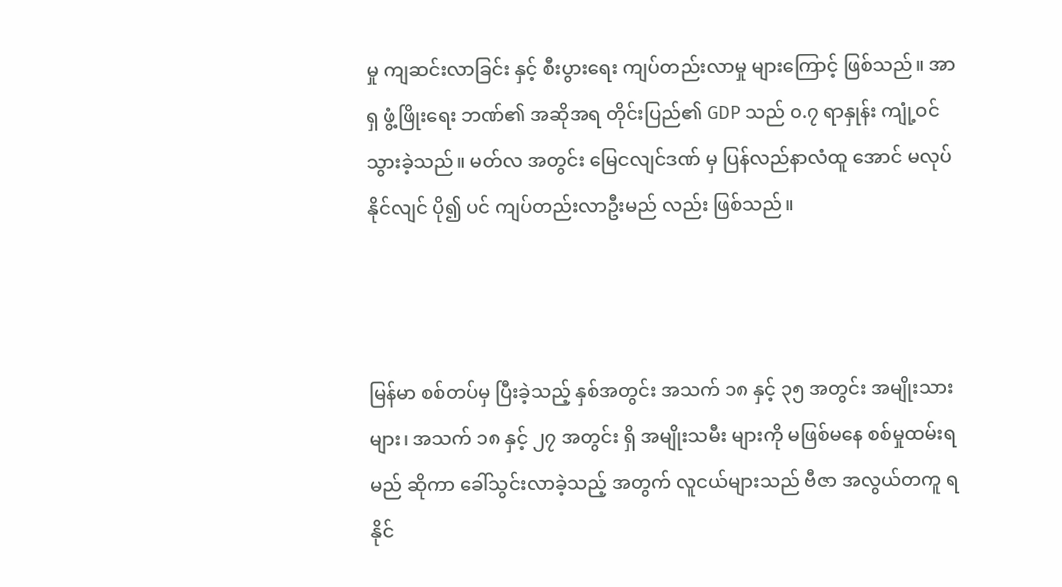မှု ကျဆင်းလာခြင်း နှင့် စီးပွားရေး ကျပ်တည်းလာမှု များကြောင့် ဖြစ်သည်။ အာရှ ဖွံ့ဖြိုးရေး ဘဏ်၏ အဆိုအရ တိုင်းပြည်၏ GDP သည် ၀.၇ ရာနှုန်း ကျုံ့ဝင်သွားခဲ့သည်။ မတ်လ အတွင်း မြေငလျင်ဒဏ် မှ ပြန်လည်နာလံထူ အောင် မလုပ်နိုင်လျင် ပို၍ ပင် ကျပ်တည်းလာဦးမည် လည်း ဖြစ်သည်။



မြန်မာ စစ်တပ်မှ ပြီးခဲ့သည့် နှစ်အတွင်း အသက် ၁၈ နှင့် ၃၅ အတွင်း အမျိုးသားများ၊ အသက် ၁၈ နှင့် ၂၇ အတွင်း ရှိ အမျိုးသမီး များကို မဖြစ်မနေ စစ်မှုထမ်းရမည် ဆိုကာ ခေါ်သွင်းလာခဲ့သည့် အတွက် လူငယ်များသည် ဗီဇာ အလွယ်တကူ ရနိုင်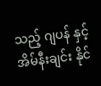သည့် ဂျပန် နှင့် အိမ်နီးချင်း နိုင်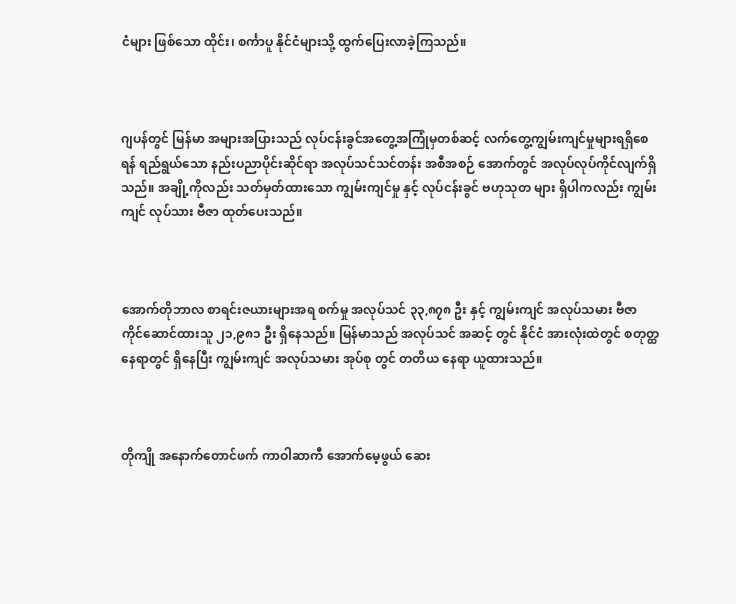ငံများ ဖြစ်သော ထိုင်း၊ စင်္ကာပူ နိုင်ငံများသို့ ထွက်ပြေးလာခဲ့ကြသည်။



ဂျပန်တွင် မြန်မာ အများအပြားသည် လုပ်ငန်းခွင်အတွေ့အကြုံမှတစ်ဆင့် လက်တွေ့ကျွမ်းကျင်မှုများရရှိစေရန် ရည်ရွယ်သော နည်းပညာပိုင်းဆိုင်ရာ အလုပ်သင်သင်တန်း အစီအစဉ် အောက်တွင် အလုပ်လုပ်ကိုင်လျက်ရှိသည်။ အချို့ကိုလည်း သတ်မှတ်ထားသော ကျွမ်းကျင်မှု နှင့် လုပ်ငန်းခွင် ဗဟုသုတ များ ရှိပါကလည်း ကျွမ်းကျင် လုပ်သား ဗီဇာ ထုတ်ပေးသည်။



အောက်တိုဘာလ စာရင်းဇယားများအရ စက်မှု အလုပ်သင် ၃၃,၈၇၈ ဦး နှင့် ကျွမ်းကျင် အလုပ်သမား ဗီဇာ ကိုင်ဆောင်ထားသူ ၂၁,၉၈၁ ဦး ရှိနေသည်။ မြန်မာသည် အလုပ်သင် အဆင့် တွင် နိုင်ငံ အားလုံးထဲတွင် စတုတ္ထ နေရာတွင် ရှိနေပြီး ကျွမ်းကျင် အလုပ်သမား အုပ်စု တွင် တတိယ နေရာ ယူထားသည်။



တိုကျို အနောက်တောင်ဖက် ကာဝါဆာကီ အောက်မေ့ဖွယ် ဆေး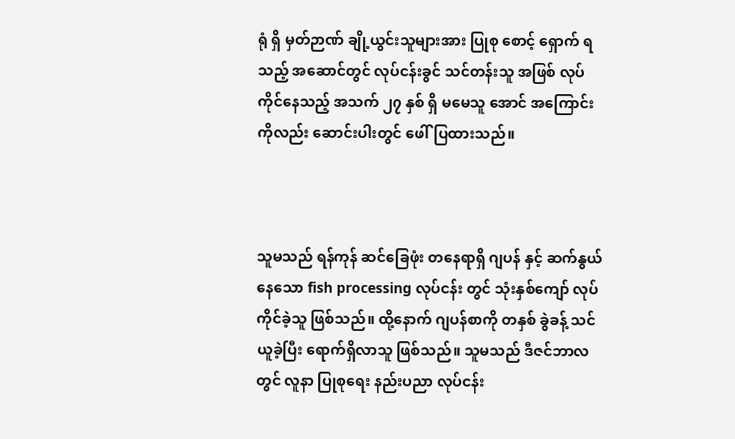ရုံ ရှိ မှတ်ဉာဏ် ချို့ယွင်းသူများအား ပြုစု‌ စောင့် ရှောက် ရသည့် အဆောင်တွင် လုပ်ငန်းခွင် သင်တန်းသူ အဖြစ် လုပ်ကိုင်နေသည့် အသက် ၂၇ နှစ် ရှိ မမေသူ အောင် အကြောင်းကိုလည်း ဆောင်းပါးတွင် ဖေါ်ပြထားသည်။



သူမသည် ရန်ကုန် ဆင်ခြေဖုံး တနေရာရှိ ဂျပန် နှင့် ဆက်နွယ်နေသော fish processing လုပ်ငန်း တွင် သုံးနှစ်ကျော် လုပ်ကိုင်ခဲ့သူ ဖြစ်သည်။ ထို့နောက် ဂျပန်စာကို တနှစ် ခွဲခန့် သင်ယူခဲ့ပြီး ရောက်ရှိလာသူ ဖြစ်သည်။ သူမသည် ဒီဇင်ဘာလတွင် လူနာ ပြုစုရေး နည်းပညာ လုပ်ငန်း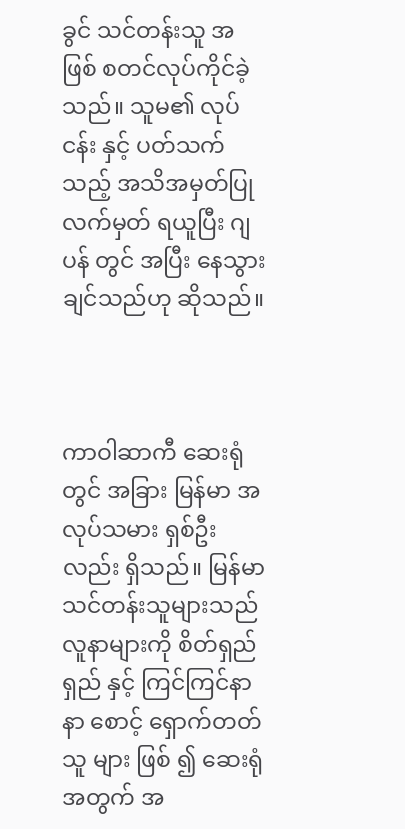ခွင် သင်တန်းသူ အဖြစ် စတင်လုပ်ကိုင်ခဲ့သည်။ သူမ၏ လုပ်ငန်း နှင့် ပတ်သက်သည့် အသိအမှတ်ပြု လက်မှတ် ရယူပြီး ဂျပန် တွင် အပြီး နေသွားချင်သည်ဟု ဆိုသည်။



ကာဝါဆာကီ ဆေးရုံတွင် အခြား မြန်မာ အလုပ်သမား ရှစ်ဦးလည်း ရှိသည်။ မြန်မာ သင်တန်းသူများသည် လူနာများကို စိတ်ရှည်ရှည် နှင့် ကြင်ကြင်နာနာ စောင့်‌ ရှောက်တတ်သူ များ ဖြစ် ၍ ဆေးရုံ အတွက် အ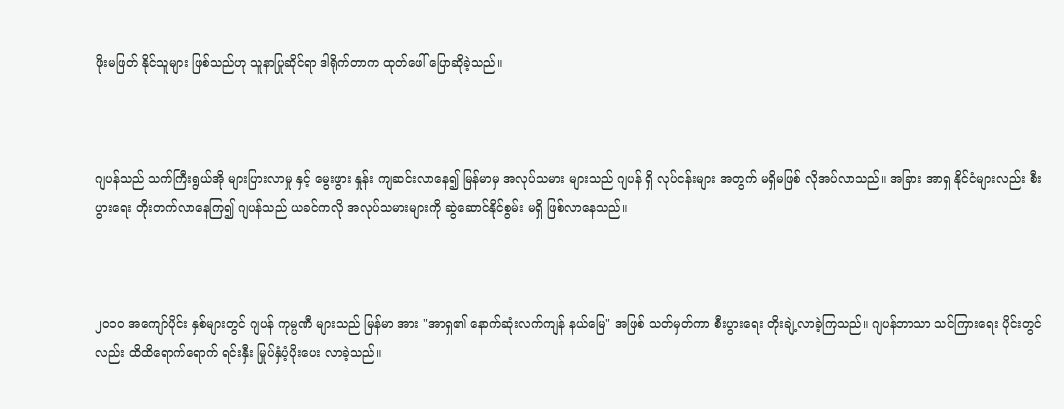ဖိုးမဖြတ် နိုင်သူများ ဖြစ်သည်ဟု သူနာပြုဆိုင်ရာ ဒါရိုက်တာက ထုတ်ဖေါ် ပြောဆိုခဲ့သည်။



ဂျပန်သည် သက်ကြီးရွယ်အို များပြားလာမှု နှင့် မွေးဖွား နှုန်း ကျဆင်းလာနေ၍ မြန်မာမှ အလုပ်သမား များသည် ဂျပန် ရှိ လုပ်ငန်းများ အတွက် မရှိမဖြစ် လိုအပ်လာသည်။ အခြား အာရှ နိုင်ငံများလည်း စီးပွားရေး တိုးတက်လာနေကြ၍ ဂျပန်သည် ယခင်ကလို အလုပ်သမားများကို ဆွဲဆောင်နိုင်စွမ်း မရှိ ဖြစ်လာနေသည်။



၂၀၁၀ အကျော်ပိုင်း နှစ်များတွင် ဂျပန် ကုမ္ပဏီ များသည် မြန်မာ အား "အာရှ၏ နောက်ဆုံးလက်ကျန် နယ်မြေ" အဖြစ် သတ်မှတ်ကာ စီးပွားရေး တိုးချဲ့လာခဲ့ကြသည်။ ဂျပန်ဘာသာ သင်ကြားရေး ပိုင်းတွင်လည်း ထိထိရောက်ရောက် ရင်းနှီး မြုပ်နှံပံ့ပိုးပေး လာခဲ့သည်။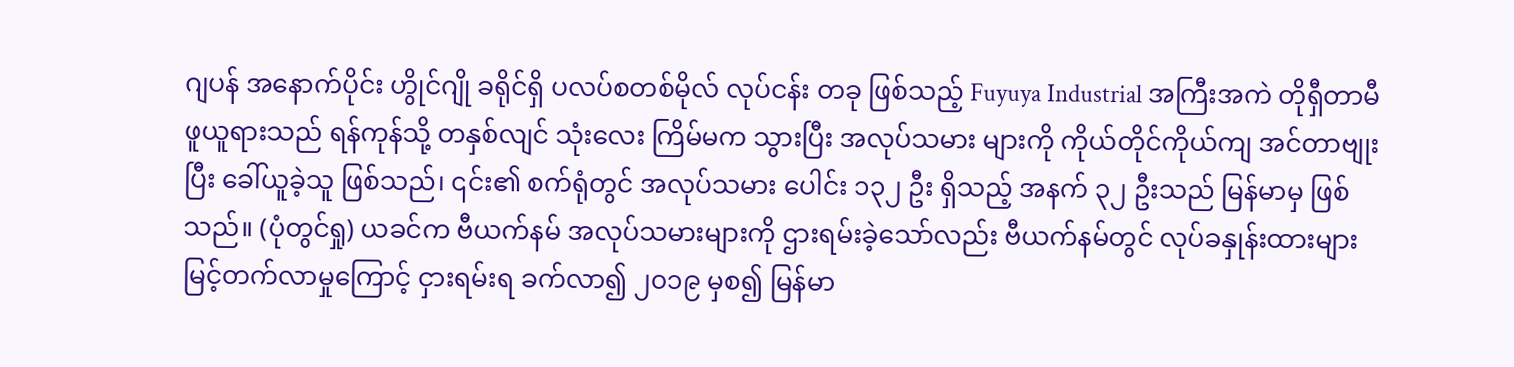ဂျပန် အနောက်ပိုင်း ဟွိုင်ဂျို ခရိုင်ရှိ ပလပ်စတစ်မိုလ် လုပ်ငန်း တခု ဖြစ်သည့် Fuyuya Industrial အကြီးအကဲ တိုရှီတာမီ ဖူယူရားသည် ရန်ကုန်သို့ တနှစ်လျင် သုံးလေး ကြိမ်မက သွားပြီး အလုပ်သမား များကို ကိုယ်တိုင်ကိုယ်ကျ အင်တာဗျုးပြီး ခေါ်ယူခဲ့သူ ဖြစ်သည်၊ ၎င်း၏ စက်ရုံတွင် အလုပ်သမား ပေါင်း ၁၃၂ ဦး ရှိသည့် အနက် ၃၂ ဦးသည် မြန်မာမှ ဖြစ်သည်။ (ပုံတွင်ရှု) ယခင်က ဗီယက်နမ် အလုပ်သမားများကို ဌားရမ်းခဲ့သော်လည်း ဗီယက်နမ်တွင် လုပ်ခ‌နှုန်းထားများ မြင့်တက်လာမှုကြောင့် ငှားရမ်းရ ခက်လာ၍ ၂၀၁၉ မှစ၍ မြန်မာ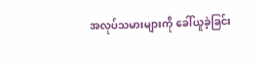အလုပ်သမားများကို ခေါ်ယူခဲ့ခြင်း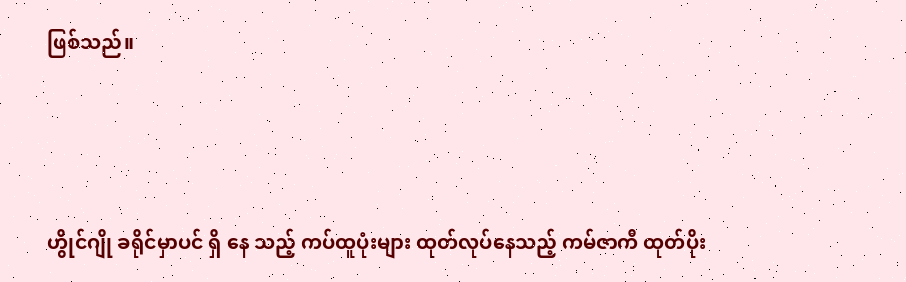ဖြစ်သည်။



ဟွိုင်ဂျို ခရိုင်မှာပင် ရှိ‌ နေ သည့် ကပ်ထူပုံးများ ထုတ်လုပ်နေသည့် ကမ်ဇာကီ ထုတ်ပိုး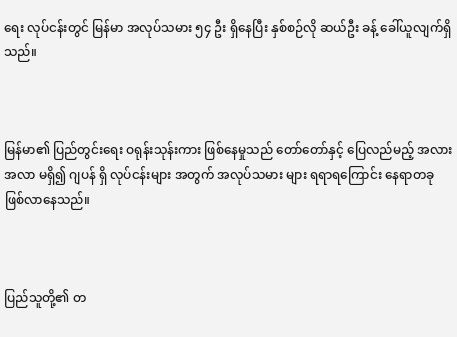ရေး လုပ်ငန်းတွင် မြန်မာ အလုပ်သမား ၅၄ ဦး ရှိနေပြီး နှစ်စဉ်လို ဆယ်ဦး ခန့် ခေါ်ယူလျက်ရှိသည်။



မြန်မာ၏ ပြည်တွင်းရေး ဝရုန်းသုန်းကား ဖြစ်နေမှုသည် တော်တော်နှင့် ပြေလည်မည့် အလားအလာ မရှိ၍ ဂျပန် ရှိ လုပ်ငန်းများ အတွက် အလုပ်သမား များ ရရာရကြောင်း နေရာတခု ဖြစ်လာနေသည်။



ပြည်သူတို့၏ တ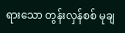ရားသော တွန်းလှန်စစ် မုချ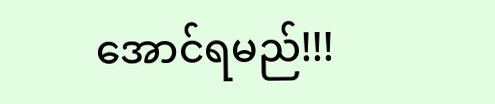အောင်ရမည်!!!